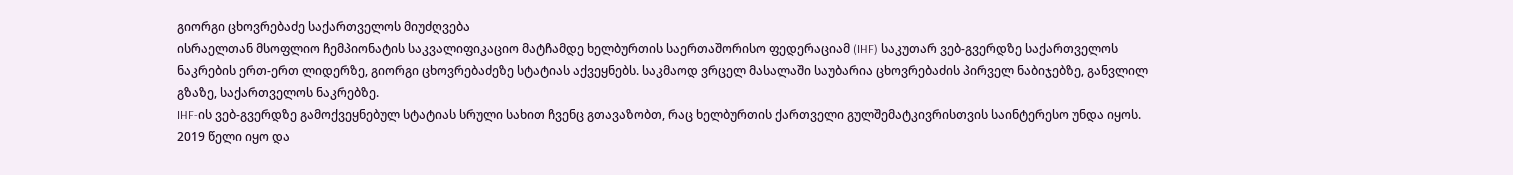გიორგი ცხოვრებაძე საქართველოს მიუძღვება
ისრაელთან მსოფლიო ჩემპიონატის საკვალიფიკაციო მატჩამდე ხელბურთის საერთაშორისო ფედერაციამ (IHF) საკუთარ ვებ-გვერდზე საქართველოს ნაკრების ერთ-ერთ ლიდერზე, გიორგი ცხოვრებაძეზე სტატიას აქვეყნებს. საკმაოდ ვრცელ მასალაში საუბარია ცხოვრებაძის პირველ ნაბიჯებზე, განვლილ გზაზე, საქართველოს ნაკრებზე.
IHF-ის ვებ-გვერდზე გამოქვეყნებულ სტატიას სრული სახით ჩვენც გთავაზობთ, რაც ხელბურთის ქართველი გულშემატკივრისთვის საინტერესო უნდა იყოს.
2019 წელი იყო და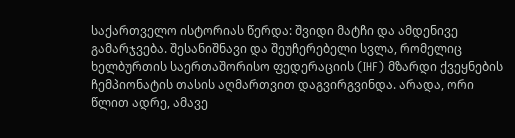საქართველო ისტორიას წერდა: შვიდი მატჩი და ამდენივე გამარჯვება. შესანიშნავი და შეუჩერებელი სვლა, რომელიც ხელბურთის საერთაშორისო ფედერაციის (IHF) მზარდი ქვეყნების ჩემპიონატის თასის აღმართვით დაგვირგვინდა. არადა, ორი წლით ადრე, ამავე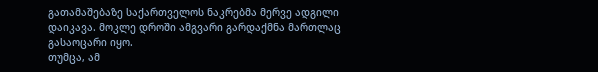გათამაშებაზე საქართველოს ნაკრებმა მერვე ადგილი დაიკავა. მოკლე დროში ამგვარი გარდაქმნა მართლაც გასაოცარი იყო.
თუმცა, ამ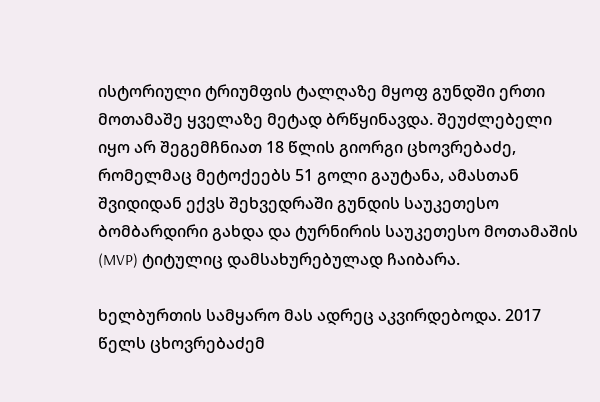ისტორიული ტრიუმფის ტალღაზე მყოფ გუნდში ერთი მოთამაშე ყველაზე მეტად ბრწყინავდა. შეუძლებელი იყო არ შეგემჩნიათ 18 წლის გიორგი ცხოვრებაძე, რომელმაც მეტოქეებს 51 გოლი გაუტანა, ამასთან შვიდიდან ექვს შეხვედრაში გუნდის საუკეთესო ბომბარდირი გახდა და ტურნირის საუკეთესო მოთამაშის (MVP) ტიტულიც დამსახურებულად ჩაიბარა.

ხელბურთის სამყარო მას ადრეც აკვირდებოდა. 2017 წელს ცხოვრებაძემ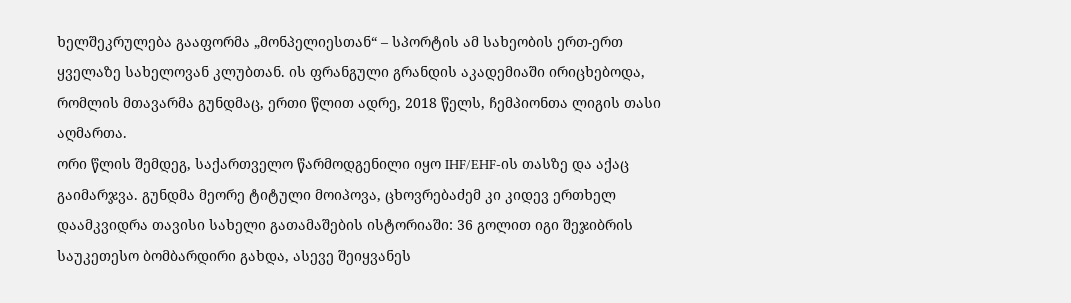ხელშეკრულება გააფორმა „მონპელიესთან“ – სპორტის ამ სახეობის ერთ-ერთ ყველაზე სახელოვან კლუბთან. ის ფრანგული გრანდის აკადემიაში ირიცხებოდა, რომლის მთავარმა გუნდმაც, ერთი წლით ადრე, 2018 წელს, ჩემპიონთა ლიგის თასი აღმართა.
ორი წლის შემდეგ, საქართველო წარმოდგენილი იყო IHF/EHF-ის თასზე და აქაც გაიმარჯვა. გუნდმა მეორე ტიტული მოიპოვა, ცხოვრებაძემ კი კიდევ ერთხელ დაამკვიდრა თავისი სახელი გათამაშების ისტორიაში: 36 გოლით იგი შეჯიბრის საუკეთესო ბომბარდირი გახდა, ასევე შეიყვანეს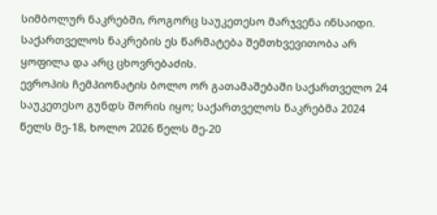სიმბოლურ ნაკრებში, როგორც საუკეთესო მარჯვენა ინსაიდი. საქართველოს ნაკრების ეს წარმატება შემთხვევითობა არ ყოფილა და არც ცხოვრებაძის.
ევროპის ჩემპიონატის ბოლო ორ გათამაშებაში საქართველო 24 საუკეთესო გუნდს შორის იყო; საქართველოს ნაკრებმა 2024 წელს მე-18, ხოლო 2026 წელს მე-20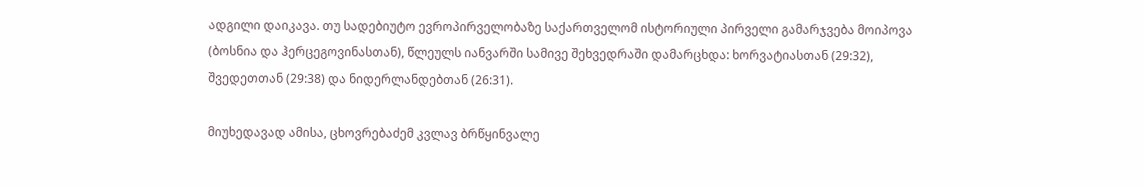ადგილი დაიკავა. თუ სადებიუტო ევროპირველობაზე საქართველომ ისტორიული პირველი გამარჯვება მოიპოვა (ბოსნია და ჰერცეგოვინასთან), წლეულს იანვარში სამივე შეხვედრაში დამარცხდა: ხორვატიასთან (29:32), შვედეთთან (29:38) და ნიდერლანდებთან (26:31).

მიუხედავად ამისა, ცხოვრებაძემ კვლავ ბრწყინვალე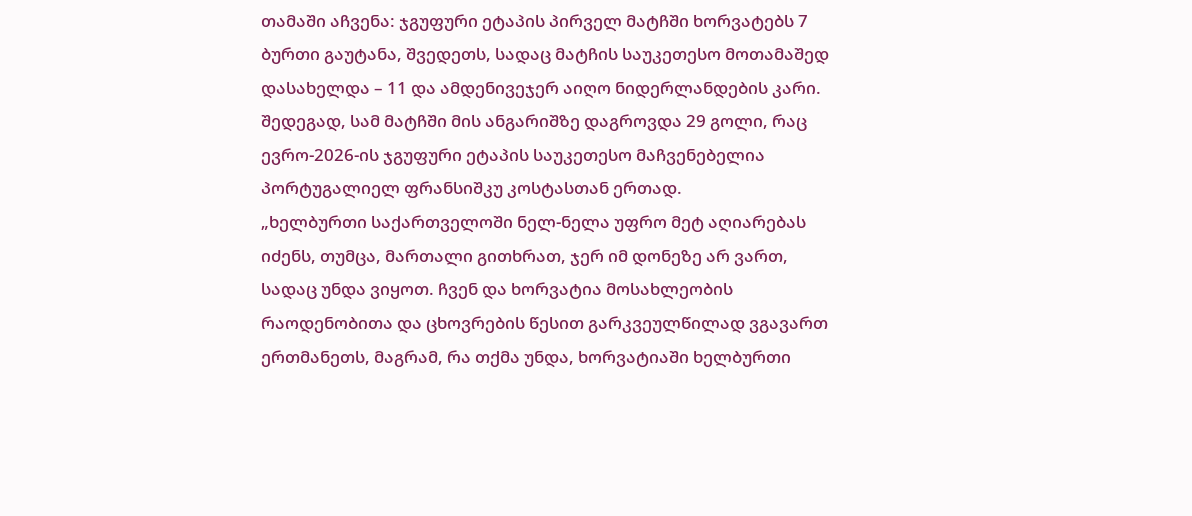თამაში აჩვენა: ჯგუფური ეტაპის პირველ მატჩში ხორვატებს 7 ბურთი გაუტანა, შვედეთს, სადაც მატჩის საუკეთესო მოთამაშედ დასახელდა – 11 და ამდენივეჯერ აიღო ნიდერლანდების კარი. შედეგად, სამ მატჩში მის ანგარიშზე დაგროვდა 29 გოლი, რაც ევრო-2026-ის ჯგუფური ეტაპის საუკეთესო მაჩვენებელია პორტუგალიელ ფრანსიშკუ კოსტასთან ერთად.
„ხელბურთი საქართველოში ნელ-ნელა უფრო მეტ აღიარებას იძენს, თუმცა, მართალი გითხრათ, ჯერ იმ დონეზე არ ვართ, სადაც უნდა ვიყოთ. ჩვენ და ხორვატია მოსახლეობის რაოდენობითა და ცხოვრების წესით გარკვეულწილად ვგავართ ერთმანეთს, მაგრამ, რა თქმა უნდა, ხორვატიაში ხელბურთი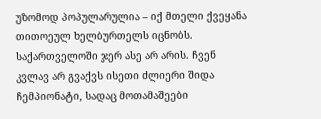უზომოდ პოპულარულია – იქ მთელი ქვეყანა თითოეულ ხელბურთელს იცნობს. საქართველოში ჯერ ასე არ არის. ჩვენ კვლავ არ გვაქვს ისეთი ძლიერი შიდა ჩემპიონატი, სადაც მოთამაშეები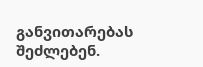განვითარებას შეძლებენ.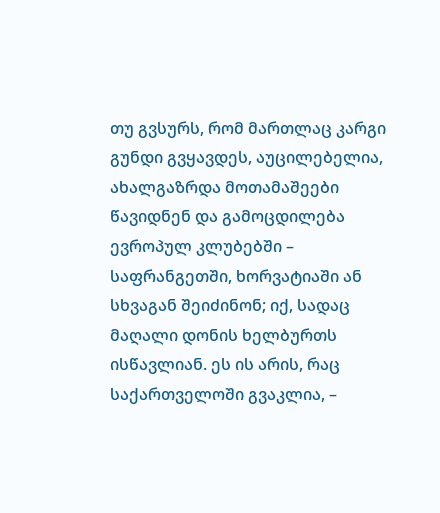თუ გვსურს, რომ მართლაც კარგი გუნდი გვყავდეს, აუცილებელია, ახალგაზრდა მოთამაშეები წავიდნენ და გამოცდილება ევროპულ კლუბებში – საფრანგეთში, ხორვატიაში ან სხვაგან შეიძინონ; იქ, სადაც მაღალი დონის ხელბურთს ისწავლიან. ეს ის არის, რაც საქართველოში გვაკლია, –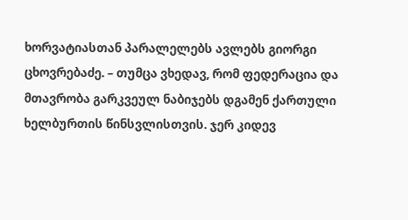ხორვატიასთან პარალელებს ავლებს გიორგი ცხოვრებაძე. – თუმცა ვხედავ, რომ ფედერაცია და მთავრობა გარკვეულ ნაბიჯებს დგამენ ქართული ხელბურთის წინსვლისთვის. ჯერ კიდევ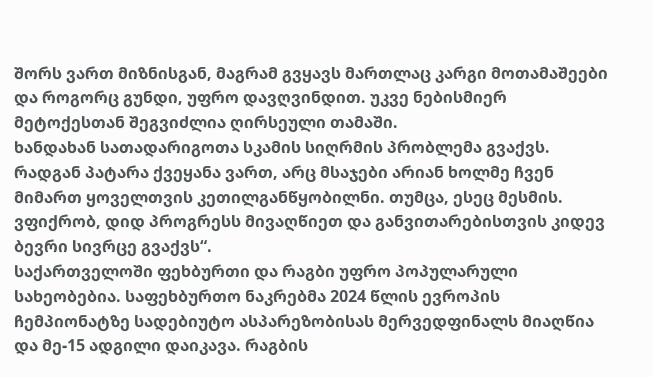შორს ვართ მიზნისგან, მაგრამ გვყავს მართლაც კარგი მოთამაშეები და როგორც გუნდი, უფრო დავღვინდით. უკვე ნებისმიერ მეტოქესთან შეგვიძლია ღირსეული თამაში.
ხანდახან სათადარიგოთა სკამის სიღრმის პრობლემა გვაქვს. რადგან პატარა ქვეყანა ვართ, არც მსაჯები არიან ხოლმე ჩვენ მიმართ ყოველთვის კეთილგანწყობილნი. თუმცა, ესეც მესმის. ვფიქრობ, დიდ პროგრესს მივაღწიეთ და განვითარებისთვის კიდევ ბევრი სივრცე გვაქვს“.
საქართველოში ფეხბურთი და რაგბი უფრო პოპულარული სახეობებია. საფეხბურთო ნაკრებმა 2024 წლის ევროპის ჩემპიონატზე სადებიუტო ასპარეზობისას მერვედფინალს მიაღწია და მე-15 ადგილი დაიკავა. რაგბის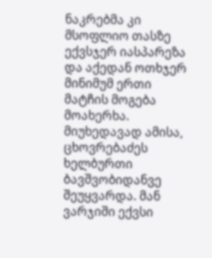ნაკრებმა კი მსოფლიო თასზე ექვსჯერ იასპარეზა და აქედან ოთხჯერ მინიმუმ ერთი მატჩის მოგება მოახერხა.
მიუხედავად ამისა, ცხოვრებაძეს ხელბურთი ბავშვობიდანვე შეუყვარდა. მან ვარჯიში ექვსი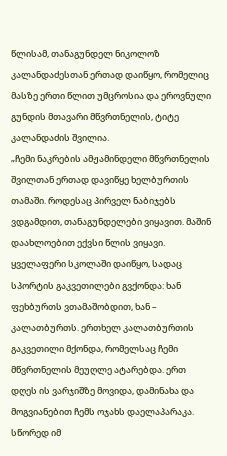წლისამ, თანაგუნდელ ნიკოლოზ კალანდაძესთან ერთად დაიწყო, რომელიც მასზე ერთი წლით უმცროსია და ეროვნული გუნდის მთავარი მწვრთნელის, ტიტე კალანდაძის შვილია.
„ჩემი ნაკრების ამჟამინდელი მწვრთნელის შვილთან ერთად დავიწყე ხელბურთის თამაში. როდესაც პირველ ნაბიჯებს ვდგამდით, თანაგუნდელები ვიყავით. მაშინ დაახლოებით ექვსი წლის ვიყავი. ყველაფერი სკოლაში დაიწყო, სადაც სპორტის გაკვეთილები გვქონდა: ხან ფეხბურთს ვთამაშობდით, ხან – კალათბურთს. ერთხელ კალათბურთის გაკვეთილი მქონდა, რომელსაც ჩემი მწვრთნელის მეუღლე ატარებდა. ერთ დღეს ის ვარჯიშზე მოვიდა, დამინახა და მოგვიანებით ჩემს ოჯახს დაელაპარაკა. სწორედ იმ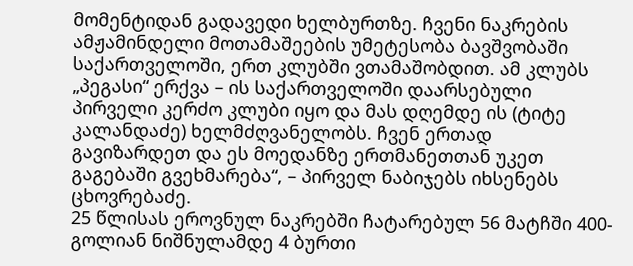მომენტიდან გადავედი ხელბურთზე. ჩვენი ნაკრების ამჟამინდელი მოთამაშეების უმეტესობა ბავშვობაში საქართველოში, ერთ კლუბში ვთამაშობდით. ამ კლუბს „პეგასი“ ერქვა – ის საქართველოში დაარსებული პირველი კერძო კლუბი იყო და მას დღემდე ის (ტიტე კალანდაძე) ხელმძღვანელობს. ჩვენ ერთად გავიზარდეთ და ეს მოედანზე ერთმანეთთან უკეთ გაგებაში გვეხმარება“, – პირველ ნაბიჯებს იხსენებს ცხოვრებაძე.
25 წლისას ეროვნულ ნაკრებში ჩატარებულ 56 მატჩში 400-გოლიან ნიშნულამდე 4 ბურთი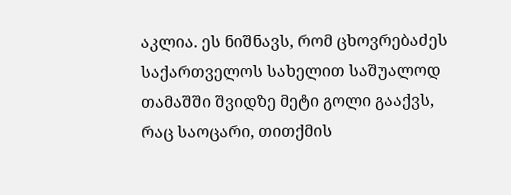აკლია. ეს ნიშნავს, რომ ცხოვრებაძეს საქართველოს სახელით საშუალოდ თამაშში შვიდზე მეტი გოლი გააქვს, რაც საოცარი, თითქმის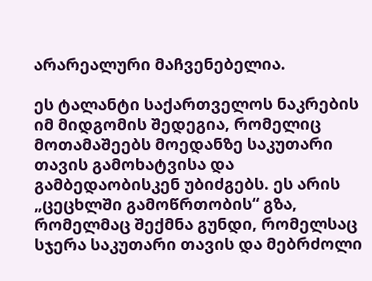არარეალური მაჩვენებელია.

ეს ტალანტი საქართველოს ნაკრების იმ მიდგომის შედეგია, რომელიც მოთამაშეებს მოედანზე საკუთარი თავის გამოხატვისა და გამბედაობისკენ უბიძგებს. ეს არის „ცეცხლში გამოწრთობის“ გზა, რომელმაც შექმნა გუნდი, რომელსაც სჯერა საკუთარი თავის და მებრძოლი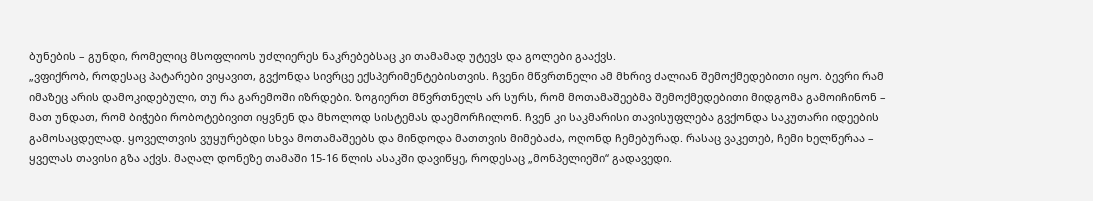ბუნების – გუნდი, რომელიც მსოფლიოს უძლიერეს ნაკრებებსაც კი თამამად უტევს და გოლები გააქვს.
„ვფიქრობ, როდესაც პატარები ვიყავით, გვქონდა სივრცე ექსპერიმენტებისთვის. ჩვენი მწვრთნელი ამ მხრივ ძალიან შემოქმედებითი იყო. ბევრი რამ იმაზეც არის დამოკიდებული, თუ რა გარემოში იზრდები. ზოგიერთ მწვრთნელს არ სურს, რომ მოთამაშეებმა შემოქმედებითი მიდგომა გამოიჩინონ – მათ უნდათ, რომ ბიჭები რობოტებივით იყვნენ და მხოლოდ სისტემას დაემორჩილონ. ჩვენ კი საკმარისი თავისუფლება გვქონდა საკუთარი იდეების გამოსაცდელად. ყოველთვის ვუყურებდი სხვა მოთამაშეებს და მინდოდა მათთვის მიმებაძა, ოღონდ ჩემებურად. რასაც ვაკეთებ, ჩემი ხელწერაა – ყველას თავისი გზა აქვს. მაღალ დონეზე თამაში 15-16 წლის ასაკში დავიწყე, როდესაც „მონპელიეში“ გადავედი.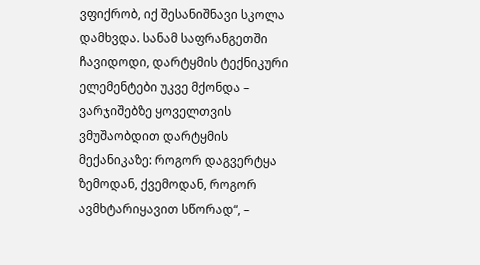ვფიქრობ, იქ შესანიშნავი სკოლა დამხვდა. სანამ საფრანგეთში ჩავიდოდი, დარტყმის ტექნიკური ელემენტები უკვე მქონდა – ვარჯიშებზე ყოველთვის ვმუშაობდით დარტყმის მექანიკაზე: როგორ დაგვერტყა ზემოდან, ქვემოდან, როგორ ავმხტარიყავით სწორად“, –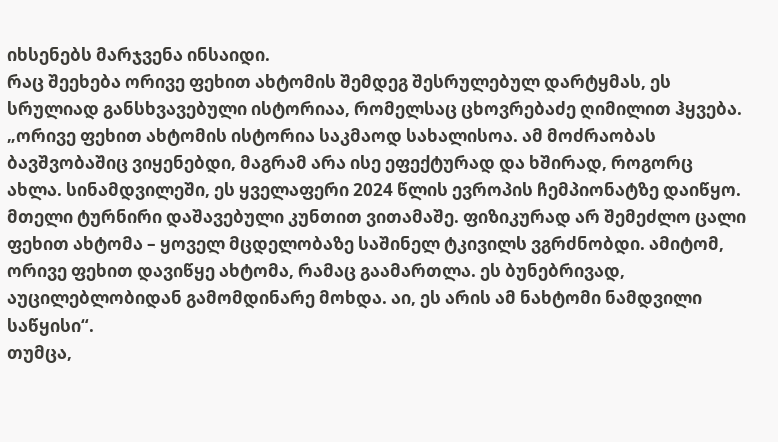იხსენებს მარჯვენა ინსაიდი.
რაც შეეხება ორივე ფეხით ახტომის შემდეგ შესრულებულ დარტყმას, ეს სრულიად განსხვავებული ისტორიაა, რომელსაც ცხოვრებაძე ღიმილით ჰყვება.
„ორივე ფეხით ახტომის ისტორია საკმაოდ სახალისოა. ამ მოძრაობას ბავშვობაშიც ვიყენებდი, მაგრამ არა ისე ეფექტურად და ხშირად, როგორც ახლა. სინამდვილეში, ეს ყველაფერი 2024 წლის ევროპის ჩემპიონატზე დაიწყო. მთელი ტურნირი დაშავებული კუნთით ვითამაშე. ფიზიკურად არ შემეძლო ცალი ფეხით ახტომა – ყოველ მცდელობაზე საშინელ ტკივილს ვგრძნობდი. ამიტომ, ორივე ფეხით დავიწყე ახტომა, რამაც გაამართლა. ეს ბუნებრივად, აუცილებლობიდან გამომდინარე მოხდა. აი, ეს არის ამ ნახტომი ნამდვილი საწყისი“.
თუმცა,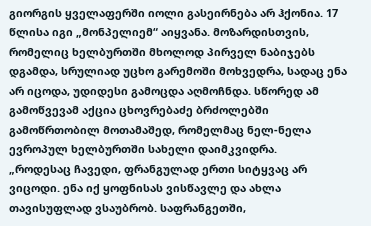გიორგის ყველაფერში იოლი გასეირნება არ ჰქონია. 17 წლისა იგი „მონპელიემ“ აიყვანა. მოზარდისთვის, რომელიც ხელბურთში მხოლოდ პირველ ნაბიჯებს დგამდა, სრულიად უცხო გარემოში მოხვედრა, სადაც ენა არ იცოდა, უდიდესი გამოცდა აღმოჩნდა. სწორედ ამ გამოწვევამ აქცია ცხოვრებაძე ბრძოლებში გამოწრთობილ მოთამაშედ, რომელმაც ნელ-ნელა ევროპულ ხელბურთში სახელი დაიმკვიდრა.
„როდესაც ჩავედი, ფრანგულად ერთი სიტყვაც არ ვიცოდი. ენა იქ ყოფნისას ვისწავლე და ახლა თავისუფლად ვსაუბრობ. საფრანგეთში,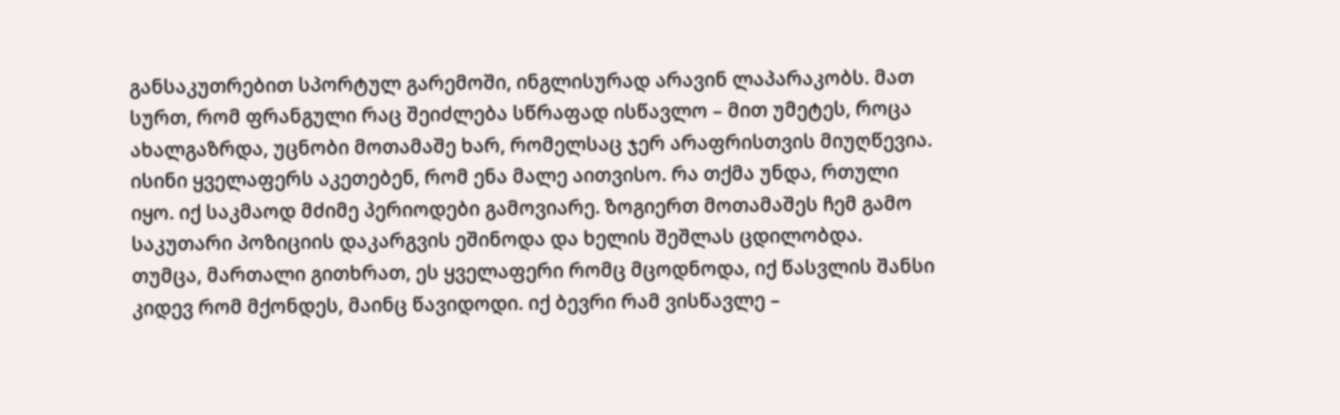განსაკუთრებით სპორტულ გარემოში, ინგლისურად არავინ ლაპარაკობს. მათ სურთ, რომ ფრანგული რაც შეიძლება სწრაფად ისწავლო – მით უმეტეს, როცა ახალგაზრდა, უცნობი მოთამაშე ხარ, რომელსაც ჯერ არაფრისთვის მიუღწევია. ისინი ყველაფერს აკეთებენ, რომ ენა მალე აითვისო. რა თქმა უნდა, რთული იყო. იქ საკმაოდ მძიმე პერიოდები გამოვიარე. ზოგიერთ მოთამაშეს ჩემ გამო საკუთარი პოზიციის დაკარგვის ეშინოდა და ხელის შეშლას ცდილობდა. თუმცა, მართალი გითხრათ, ეს ყველაფერი რომც მცოდნოდა, იქ წასვლის შანსი კიდევ რომ მქონდეს, მაინც წავიდოდი. იქ ბევრი რამ ვისწავლე –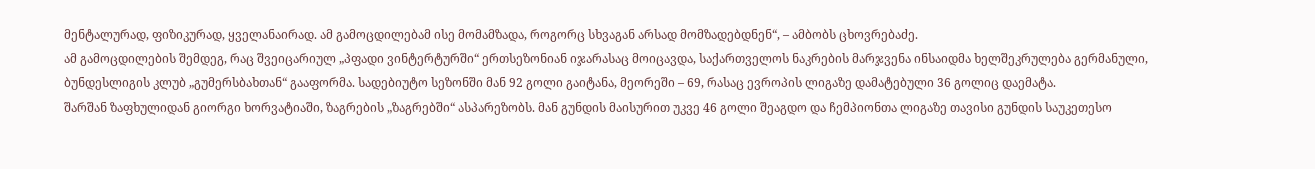მენტალურად, ფიზიკურად, ყველანაირად. ამ გამოცდილებამ ისე მომამზადა, როგორც სხვაგან არსად მომზადებდნენ“, – ამბობს ცხოვრებაძე.
ამ გამოცდილების შემდეგ, რაც შვეიცარიულ „პფადი ვინტერტურში“ ერთსეზონიან იჯარასაც მოიცავდა, საქართველოს ნაკრების მარჯვენა ინსაიდმა ხელშეკრულება გერმანული, ბუნდესლიგის კლუბ „გუმერსბახთან“ გააფორმა. სადებიუტო სეზონში მან 92 გოლი გაიტანა, მეორეში – 69, რასაც ევროპის ლიგაზე დამატებული 36 გოლიც დაემატა.
შარშან ზაფხულიდან გიორგი ხორვატიაში, ზაგრების „ზაგრებში“ ასპარეზობს. მან გუნდის მაისურით უკვე 46 გოლი შეაგდო და ჩემპიონთა ლიგაზე თავისი გუნდის საუკეთესო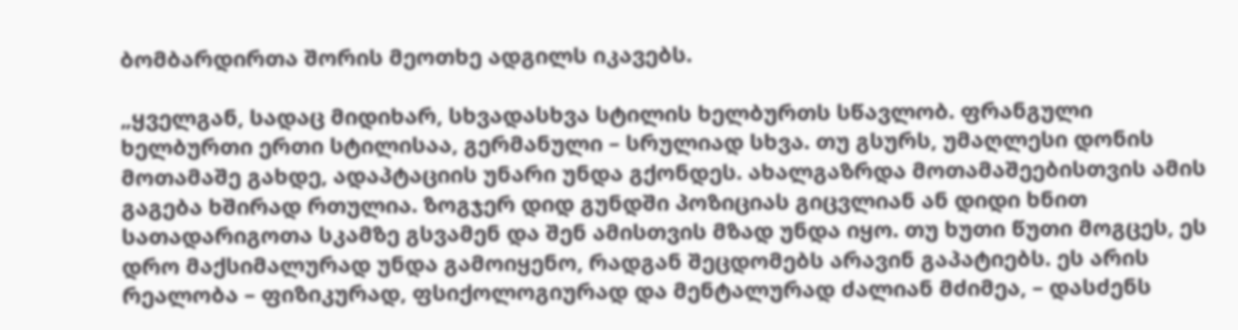ბომბარდირთა შორის მეოთხე ადგილს იკავებს.

„ყველგან, სადაც მიდიხარ, სხვადასხვა სტილის ხელბურთს სწავლობ. ფრანგული ხელბურთი ერთი სტილისაა, გერმანული – სრულიად სხვა. თუ გსურს, უმაღლესი დონის მოთამაშე გახდე, ადაპტაციის უნარი უნდა გქონდეს. ახალგაზრდა მოთამაშეებისთვის ამის გაგება ხშირად რთულია. ზოგჯერ დიდ გუნდში პოზიციას გიცვლიან ან დიდი ხნით სათადარიგოთა სკამზე გსვამენ და შენ ამისთვის მზად უნდა იყო. თუ ხუთი წუთი მოგცეს, ეს დრო მაქსიმალურად უნდა გამოიყენო, რადგან შეცდომებს არავინ გაპატიებს. ეს არის რეალობა – ფიზიკურად, ფსიქოლოგიურად და მენტალურად ძალიან მძიმეა, – დასძენს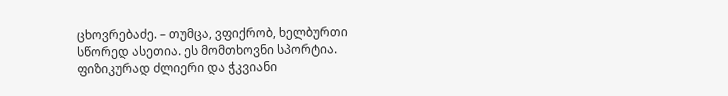ცხოვრებაძე. – თუმცა, ვფიქრობ, ხელბურთი სწორედ ასეთია. ეს მომთხოვნი სპორტია. ფიზიკურად ძლიერი და ჭკვიანი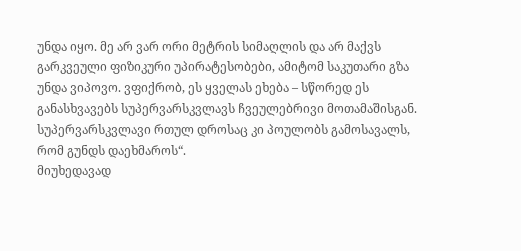უნდა იყო. მე არ ვარ ორი მეტრის სიმაღლის და არ მაქვს გარკვეული ფიზიკური უპირატესობები, ამიტომ საკუთარი გზა უნდა ვიპოვო. ვფიქრობ, ეს ყველას ეხება – სწორედ ეს განასხვავებს სუპერვარსკვლავს ჩვეულებრივი მოთამაშისგან. სუპერვარსკვლავი რთულ დროსაც კი პოულობს გამოსავალს, რომ გუნდს დაეხმაროს“.
მიუხედავად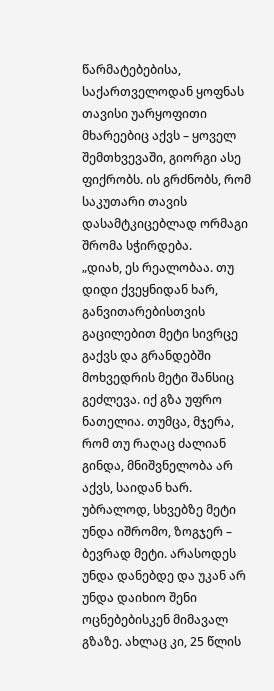წარმატებებისა, საქართველოდან ყოფნას თავისი უარყოფითი მხარეებიც აქვს – ყოველ შემთხვევაში, გიორგი ასე ფიქრობს. ის გრძნობს, რომ საკუთარი თავის დასამტკიცებლად ორმაგი შრომა სჭირდება.
„დიახ, ეს რეალობაა. თუ დიდი ქვეყნიდან ხარ, განვითარებისთვის გაცილებით მეტი სივრცე გაქვს და გრანდებში მოხვედრის მეტი შანსიც გეძლევა. იქ გზა უფრო ნათელია. თუმცა, მჯერა, რომ თუ რაღაც ძალიან გინდა, მნიშვნელობა არ აქვს, საიდან ხარ. უბრალოდ, სხვებზე მეტი უნდა იშრომო, ზოგჯერ – ბევრად მეტი. არასოდეს უნდა დანებდე და უკან არ უნდა დაიხიო შენი ოცნებებისკენ მიმავალ გზაზე. ახლაც კი, 25 წლის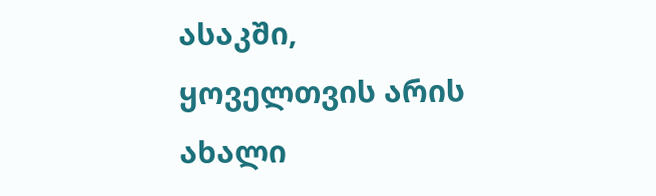ასაკში, ყოველთვის არის ახალი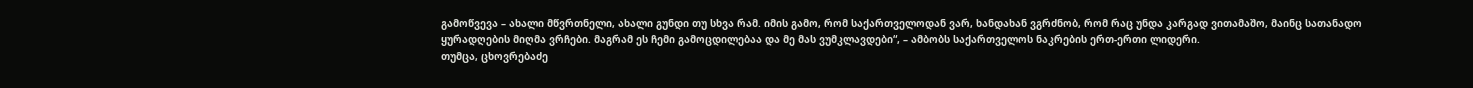გამოწვევა – ახალი მწვრთნელი, ახალი გუნდი თუ სხვა რამ. იმის გამო, რომ საქართველოდან ვარ, ხანდახან ვგრძნობ, რომ რაც უნდა კარგად ვითამაშო, მაინც სათანადო ყურადღების მიღმა ვრჩები. მაგრამ ეს ჩემი გამოცდილებაა და მე მას ვუმკლავდები“, – ამბობს საქართველოს ნაკრების ერთ-ერთი ლიდერი.
თუმცა, ცხოვრებაძე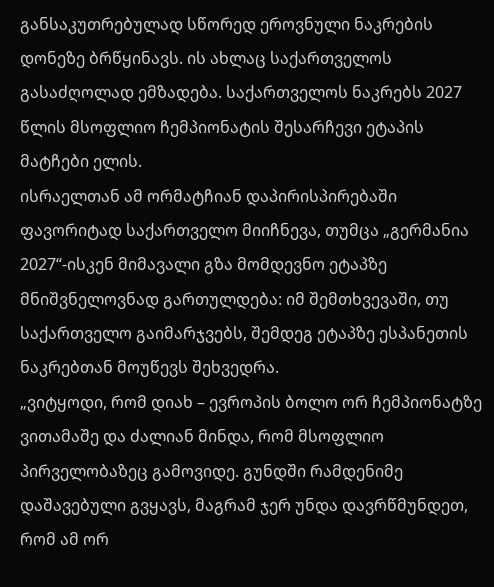განსაკუთრებულად სწორედ ეროვნული ნაკრების დონეზე ბრწყინავს. ის ახლაც საქართველოს გასაძღოლად ემზადება. საქართველოს ნაკრებს 2027 წლის მსოფლიო ჩემპიონატის შესარჩევი ეტაპის მატჩები ელის.
ისრაელთან ამ ორმატჩიან დაპირისპირებაში ფავორიტად საქართველო მიიჩნევა, თუმცა „გერმანია 2027“-ისკენ მიმავალი გზა მომდევნო ეტაპზე მნიშვნელოვნად გართულდება: იმ შემთხვევაში, თუ საქართველო გაიმარჯვებს, შემდეგ ეტაპზე ესპანეთის ნაკრებთან მოუწევს შეხვედრა.
„ვიტყოდი, რომ დიახ – ევროპის ბოლო ორ ჩემპიონატზე ვითამაშე და ძალიან მინდა, რომ მსოფლიო პირველობაზეც გამოვიდე. გუნდში რამდენიმე დაშავებული გვყავს, მაგრამ ჯერ უნდა დავრწმუნდეთ, რომ ამ ორ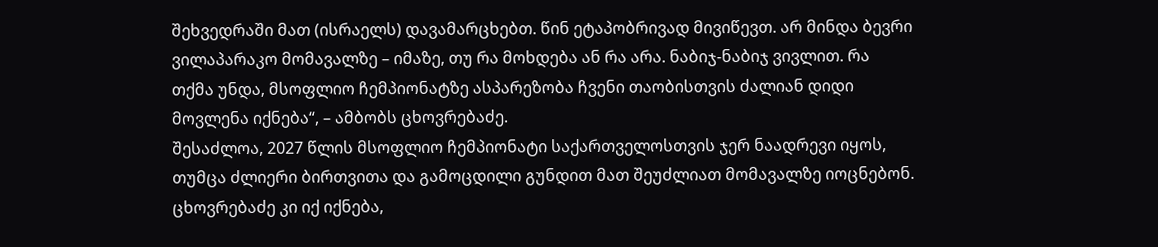შეხვედრაში მათ (ისრაელს) დავამარცხებთ. წინ ეტაპობრივად მივიწევთ. არ მინდა ბევრი ვილაპარაკო მომავალზე – იმაზე, თუ რა მოხდება ან რა არა. ნაბიჯ-ნაბიჯ ვივლით. რა თქმა უნდა, მსოფლიო ჩემპიონატზე ასპარეზობა ჩვენი თაობისთვის ძალიან დიდი მოვლენა იქნება“, – ამბობს ცხოვრებაძე.
შესაძლოა, 2027 წლის მსოფლიო ჩემპიონატი საქართველოსთვის ჯერ ნაადრევი იყოს, თუმცა ძლიერი ბირთვითა და გამოცდილი გუნდით მათ შეუძლიათ მომავალზე იოცნებონ. ცხოვრებაძე კი იქ იქნება,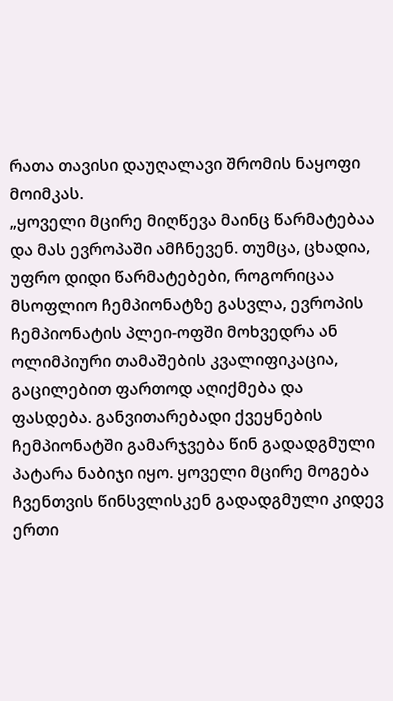რათა თავისი დაუღალავი შრომის ნაყოფი მოიმკას.
„ყოველი მცირე მიღწევა მაინც წარმატებაა და მას ევროპაში ამჩნევენ. თუმცა, ცხადია, უფრო დიდი წარმატებები, როგორიცაა მსოფლიო ჩემპიონატზე გასვლა, ევროპის ჩემპიონატის პლეი-ოფში მოხვედრა ან ოლიმპიური თამაშების კვალიფიკაცია, გაცილებით ფართოდ აღიქმება და ფასდება. განვითარებადი ქვეყნების ჩემპიონატში გამარჯვება წინ გადადგმული პატარა ნაბიჯი იყო. ყოველი მცირე მოგება ჩვენთვის წინსვლისკენ გადადგმული კიდევ ერთი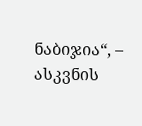ნაბიჯია“, – ასკვნის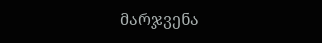მარჯვენა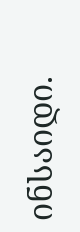ინსაიდი.